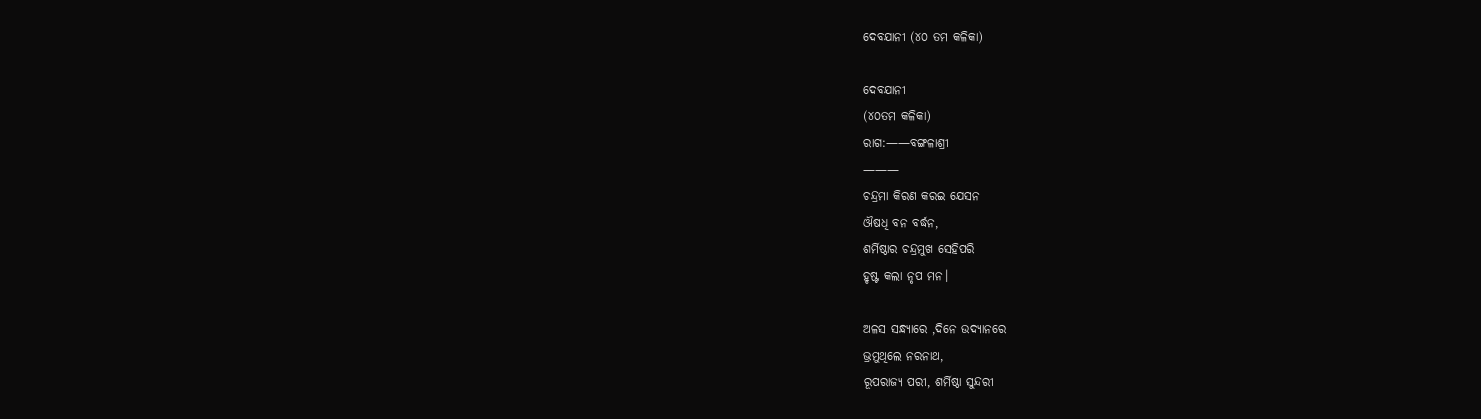ଦେବଯାନୀ (୪୦ ତମ କଳିକା)

ଦେବଯାନୀ
(୪୦ତମ କଳିକା)
ରାଗ:——ବଙ୍ଗଳାଶ୍ରୀ
———
ଚନ୍ଦ୍ରମା କିରଣ କରଇ ଯେସନ
ଔଷଧି ବନ ବର୍ଦ୍ଧନ,
ଶର୍ମିଷ୍ଠାର ଚନ୍ଦ୍ରମୁଖ ସେହିପରି
ହୃଷ୍ଟ କଲା ନୃପ ମନ।

ଅଳସ ସନ୍ଧ୍ୟାରେ ,ଦିନେ ଉଦ୍ୟାନରେ
ଭ୍ରମୁଥିଲେ ନରନାଥ,
ରୂପରାଜ୍ୟ ପରୀ, ଶର୍ମିଷ୍ଠା ସୁନ୍ଦରୀ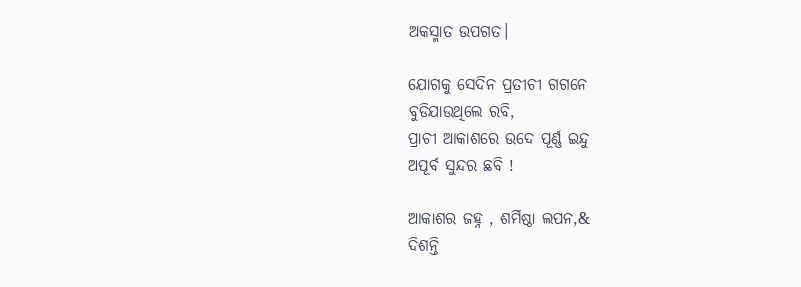ଅକସ୍ମାତ ଉପଗତ।

ଯୋଗକୁ ସେଦିନ ପ୍ରତୀଚୀ ଗଗନେ
ବୁଡିଯାଉଥିଲେ ରବି,
ପ୍ରାଚୀ ଆକାଶରେ ଉଦେ ପୂର୍ଣ୍ଣ ଇନ୍ଦୁ
ଅପୂର୍ବ ସୁନ୍ଦର ଛବି !

ଆକାଶର ଜହ୍ନ , ଶର୍ମିଷ୍ଠା ଲପନ,&
ଦିଶନ୍ତି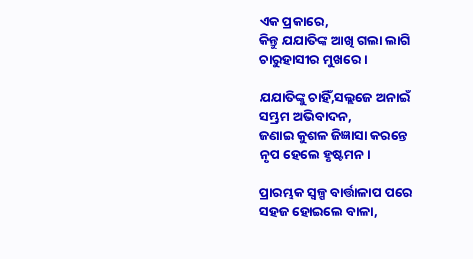ଏକ ପ୍ରକାରେ,
କିନ୍ତୁ ଯଯାତିଙ୍କ ଆଖି ଗଲା ଲାଗି
ଚାରୁହାସୀର ମୁଖରେ।

ଯଯାତିଙ୍କୁ ଚାହିଁ,ସଲ୍ଲଜେ ଅନାଇଁ
ସମ୍ଭ୍ରମ ଅଭିବାଦନ,
ଜଣାଇ କୁଶଳ ଜିଜ୍ଞାସା କରନ୍ତେ
ନୃପ ହେଲେ ହୃଷ୍ଟମନ।

ପ୍ରାରମ୍ଭକ ସ୍ୱଳ୍ପ ବାର୍ତ୍ତାଳାପ ପରେ
ସହଜ ହୋଇଲେ ବାଳା,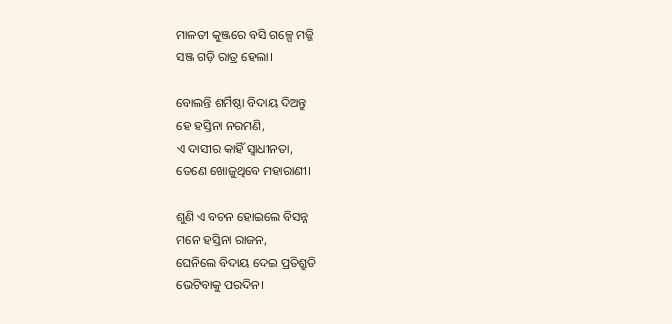ମାଳତୀ କୁଞ୍ଜରେ ବସି ଗଳ୍ପେ ମଜ୍ଜି
ସଞ୍ଜ ଗଡ଼ି ରାତ୍ର ହେଲା।

ବୋଲନ୍ତି ଶର୍ମିଷ୍ଠା ବିଦାୟ ଦିଅନ୍ତୁ
ହେ ହସ୍ତିନା ନରମଣି,
ଏ ଦାସୀର କାହିଁ ସ୍ଵାଧୀନତା,
ତେଣେ ଖୋଜୁଥିବେ ମହାରାଣୀ।

ଶୁଣି ଏ ବଚନ ହୋଇଲେ ବିସନ୍ନ
ମନେ ହସ୍ତିନା ରାଜନ,
ଘେନିଲେ ବିଦାୟ ଦେଇ ପ୍ରତିଶ୍ରୁତି
ଭେଟିବାକୁ ପରଦିନ।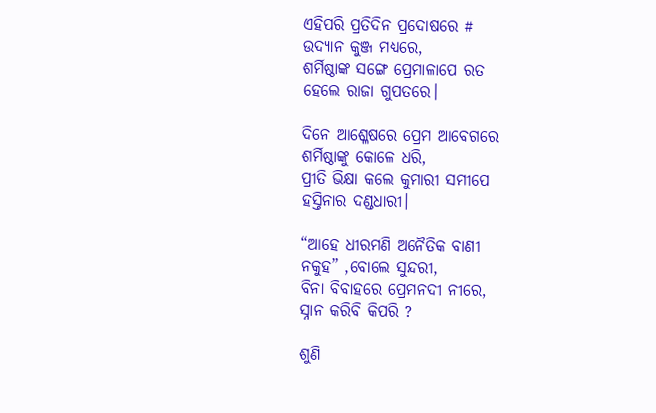ଏହିପରି ପ୍ରତିଦିନ ପ୍ରଦୋଷରେ #
ଉଦ୍ୟାନ କୁଞ୍ଜ ମଧ୍ୟରେ,
ଶର୍ମିଷ୍ଠାଙ୍କ ସଙ୍ଗେ ପ୍ରେମାଳାପେ ରତ
ହେଲେ ରାଜା ଗୁପତରେ।

ଦିନେ ଆଶ୍ଳେଷରେ ପ୍ରେମ ଆବେଗରେ
ଶର୍ମିଷ୍ଠାଙ୍କୁ କୋଳେ ଧରି,
ପ୍ରୀତି ଭିକ୍ଷା କଲେ କୁମାରୀ ସମୀପେ
ହସ୍ତିନାର ଦଣ୍ଡଧାରୀ।

“ଆହେ ଧୀରମଣି ଅନୈତିକ ବାଣୀ
ନକୁହ” ,ବୋଲେ ସୁନ୍ଦରୀ,
ବିନା ବିବାହରେ ପ୍ରେମନଦୀ ନୀରେ,
ସ୍ନାନ କରିବି କିପରି ?

ଶୁଣି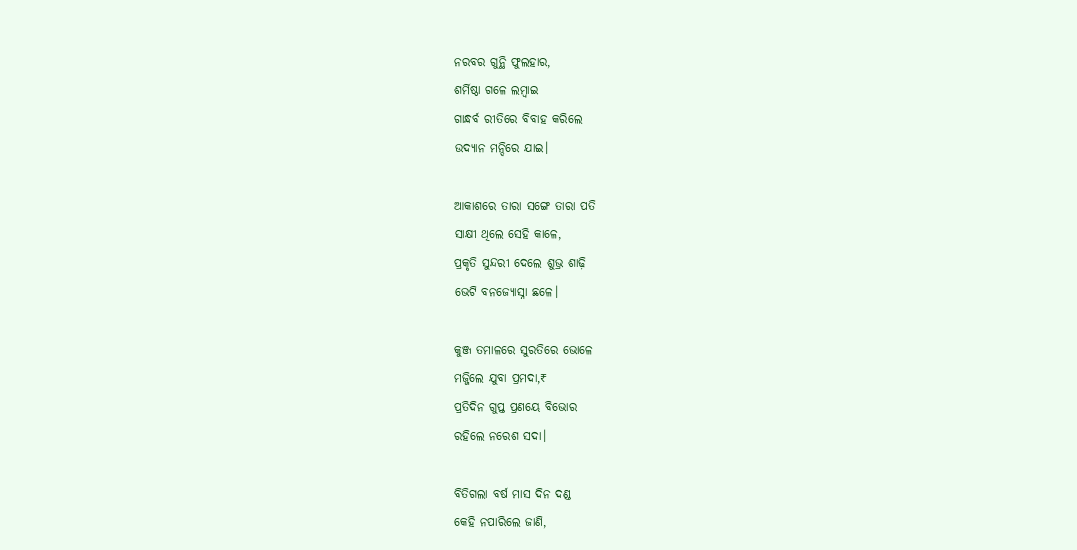ନରବର ଗୁନ୍ଥି ଫୁଲହାର,
ଶର୍ମିଷ୍ଠା ଗଳେ ଲମ୍ବାଇ
ଗାନ୍ଧର୍ବ ରୀତିରେ ବିବାହ କରିଲେ
ଉଦ୍ୟାନ ମନ୍ଦିରେ ଯାଇ।

ଆକାଶରେ ତାରା ସଙ୍ଗେ ତାରା ପତି
ସାକ୍ଷୀ ଥିଲେ ସେହି କାଳେ,
ପ୍ରକୃତି ସୁନ୍ଦରୀ ଦେଲେ ଶୁଭ୍ର ଶାଢ଼ି
ଭେଟି ବନଜ୍ୟୋସ୍ନା ଛଳେ।

କୁଞ୍ଜ ତମାଳରେ ସୁରତିରେ ଭୋଳେ
ମଜ୍ଜିଲେ ଯୁବା ପ୍ରମଦା,₹
ପ୍ରତିଦିନ ଗୁପ୍ତ ପ୍ରଣୟେ ବିଭୋର
ରହିଲେ ନରେଶ ସଦା।

ବିତିଗଲା ବର୍ଷ ମାସ ଦିନ ଦଣ୍ଡ
କେହି ନପାରିଲେ ଜାଣି,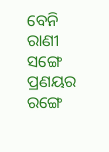ବେନି ରାଣୀ ସଙ୍ଗେ ପ୍ରଣୟର ରଙ୍ଗେ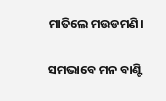ମାତିଲେ ମଉଡମଣି।

ସମଭାବେ ମନ ବାଣ୍ଟି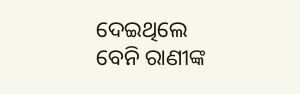ଦେଇଥିଲେ
ବେନି ରାଣୀଙ୍କ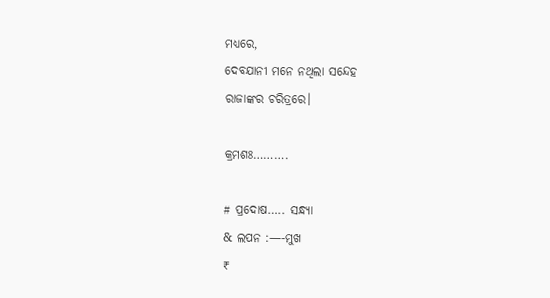ମଧ୍ୟରେ,
ଦେବଯାନୀ ମନେ ନଥିଲା ସନ୍ଦେହ
ରାଜାଙ୍କର ଚରିତ୍ରରେ।

କ୍ରମଶଃ……….

# ପ୍ରଦୋଷ….. ସନ୍ଧ୍ୟା
& ଲପନ :—-ମୁଖ
₹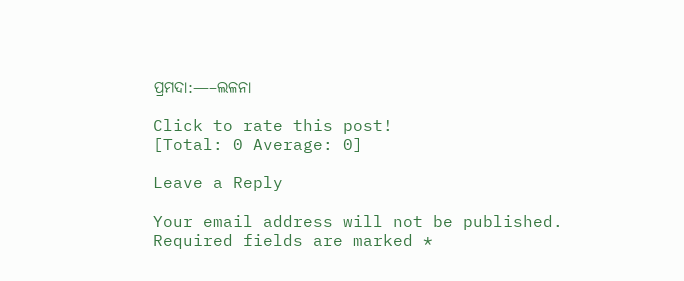ପ୍ରମଦା:—–ଲଳନା

Click to rate this post!
[Total: 0 Average: 0]

Leave a Reply

Your email address will not be published. Required fields are marked *